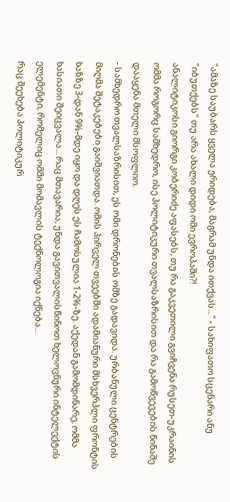"ამაზე საუბარს ყველა ერიდება, მაგრამ უნდა ითქვას..." - სახიფათო სცენარი ანუ "იბუთქებს" თუ არა ახალი დიდი ომი ევროპაში?!
ანალიტიკოსი გიორგი კობერიძე აფასებს, თუ რა გაკვეთილი გვიჩვენა რუსეთ-უკრაინის ომმა როგორც სამხედრო, ისე პოლიტიკური თვალსაზრისით და რა გამოწვევების წინაშე დააყენა მთელი მსოფლიო.
- სამხედრო თვალსაზრისით, ეს ომი დრონების ომზე გადავიდა. ურბანული ცენტრების მიღმა შეტაკებები გაიშვიათდა. ომის პირველ თვეებში ადამიანური მსხვერპლი ფრონტის ხაზზე 3-დან 9%-მდე იყო და დღეს ეს ჩამოსულია 1-2%-ზე. აქედან გამომდინარე, ომმა ხასიათი შეიცვალა... რაც მთავარია, უნდა გავითვალისწინოთ ხელოვნური ინტელექტის ელემენტი, რომელიც ომში მომავლის ტექნოლოგია იქნება...
რაც შეეხება პოლიტიკურ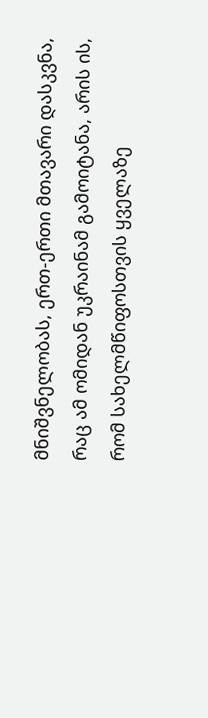მნიშვნელობას, ერთ-ერთი მთავარი დასკვნა, რაც ამ ომიდან უკრაინამ გამოიტანა, არის ის, რომ სახელმწიფოსთვის ყველაზე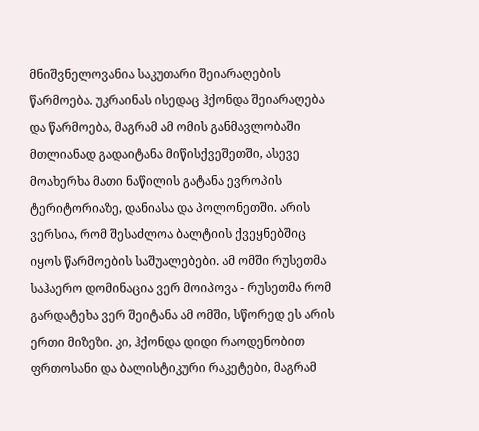მნიშვნელოვანია საკუთარი შეიარაღების წარმოება. უკრაინას ისედაც ჰქონდა შეიარაღება და წარმოება, მაგრამ ამ ომის განმავლობაში მთლიანად გადაიტანა მიწისქვეშეთში, ასევე მოახერხა მათი ნაწილის გატანა ევროპის ტერიტორიაზე, დანიასა და პოლონეთში. არის ვერსია, რომ შესაძლოა ბალტიის ქვეყნებშიც იყოს წარმოების საშუალებები. ამ ომში რუსეთმა საჰაერო დომინაცია ვერ მოიპოვა - რუსეთმა რომ გარდატეხა ვერ შეიტანა ამ ომში, სწორედ ეს არის ერთი მიზეზი. კი, ჰქონდა დიდი რაოდენობით ფრთოსანი და ბალისტიკური რაკეტები, მაგრამ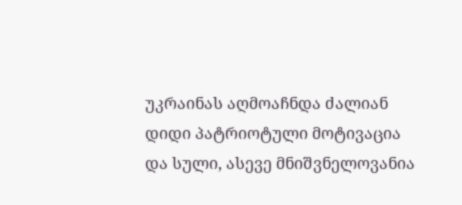უკრაინას აღმოაჩნდა ძალიან დიდი პატრიოტული მოტივაცია და სული, ასევე მნიშვნელოვანია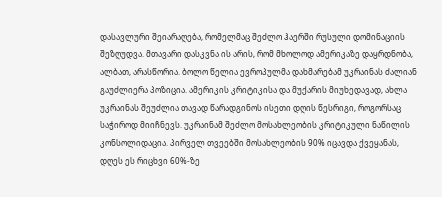დასავლური შეიარაღება, რომელმაც შეძლო ჰაერში რუსული დომინაციის შეზღუდვა. მთავარი დასკვნა ის არის, რომ მხოლოდ ამერიკაზე დაყრდნობა, ალბათ, არასწორია. ბოლო წელია ევროპულმა დახმარებამ უკრაინას ძალიან გაუძლიერა პოზიცია. ამერიკის კრიტიკისა და მუქარის მიუხედავად, ახლა უკრაინას შეუძლია თავად წარადგინოს ისეთი დღის წესრიგი, როგორსაც საჭიროდ მიიჩნევს. უკრაინამ შეძლო მოსახლეობის კრიტიკული ნაწილის კონსოლიდაცია. პირველ თვეებში მოსახლეობის 90% იცავდა ქვეყანას, დღეს ეს რიცხვი 60%-ზე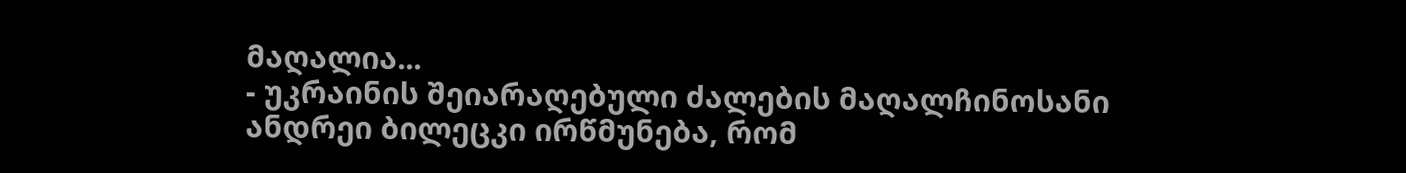მაღალია...
- უკრაინის შეიარაღებული ძალების მაღალჩინოსანი ანდრეი ბილეცკი ირწმუნება, რომ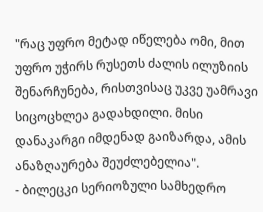"რაც უფრო მეტად იწელება ომი, მით უფრო უჭირს რუსეთს ძალის ილუზიის შენარჩუნება, რისთვისაც უკვე უამრავი სიცოცხლეა გადახდილი. მისი დანაკარგი იმდენად გაიზარდა, ამის ანაზღაურება შეუძლებელია".
- ბილეცკი სერიოზული სამხედრო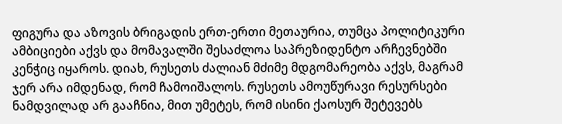ფიგურა და აზოვის ბრიგადის ერთ-ერთი მეთაურია, თუმცა პოლიტიკური ამბიციები აქვს და მომავალში შესაძლოა საპრეზიდენტო არჩევნებში კენჭიც იყაროს. დიახ, რუსეთს ძალიან მძიმე მდგომარეობა აქვს, მაგრამ ჯერ არა იმდენად, რომ ჩამოიშალოს. რუსეთს ამოუწურავი რესურსები ნამდვილად არ გააჩნია, მით უმეტეს, რომ ისინი ქაოსურ შეტევებს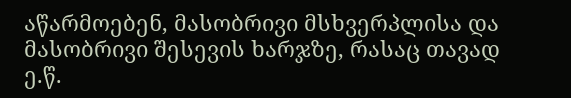აწარმოებენ, მასობრივი მსხვერპლისა და მასობრივი შესევის ხარჯზე, რასაც თავად ე.წ.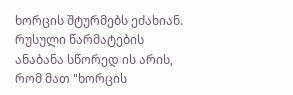ხორცის შტურმებს ეძახიან. რუსული წარმატების ანაბანა სწორედ ის არის, რომ მათ "ხორცის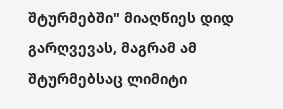შტურმებში" მიაღწიეს დიდ გარღვევას, მაგრამ ამ შტურმებსაც ლიმიტი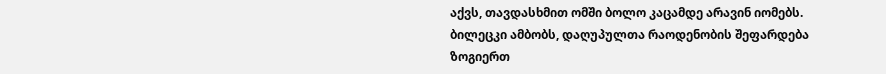აქვს, თავდასხმით ომში ბოლო კაცამდე არავინ იომებს. ბილეცკი ამბობს, დაღუპულთა რაოდენობის შეფარდება ზოგიერთ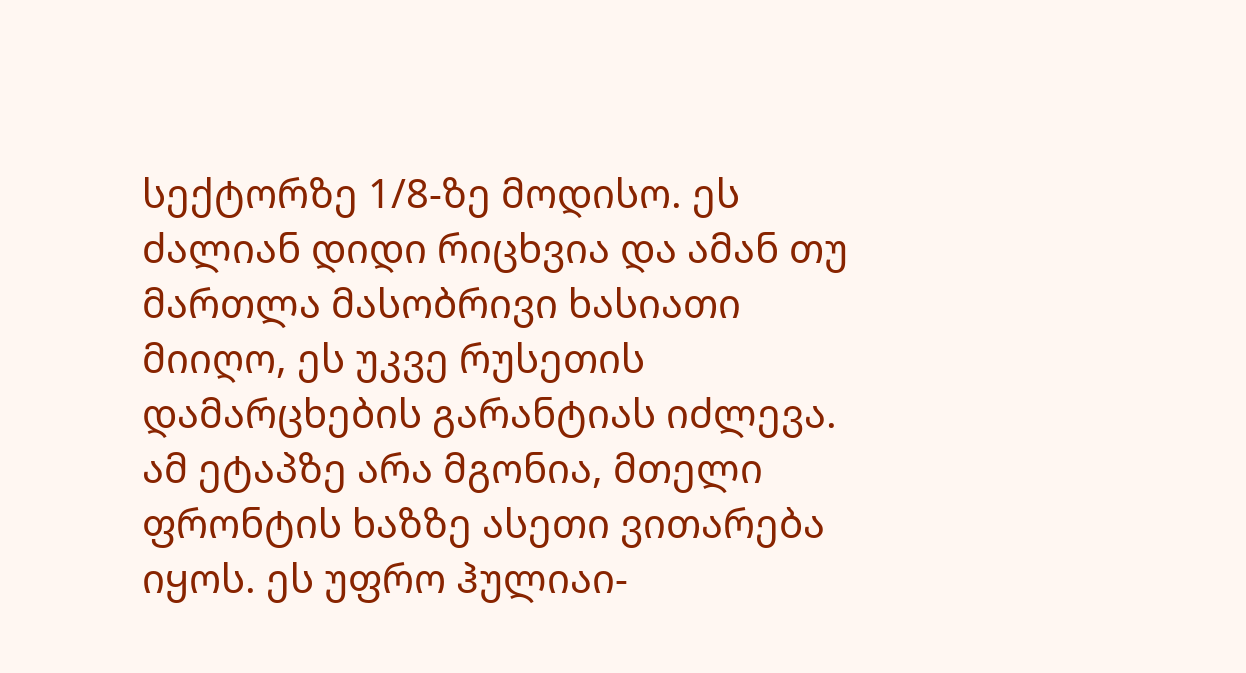სექტორზე 1/8-ზე მოდისო. ეს ძალიან დიდი რიცხვია და ამან თუ მართლა მასობრივი ხასიათი მიიღო, ეს უკვე რუსეთის დამარცხების გარანტიას იძლევა. ამ ეტაპზე არა მგონია, მთელი ფრონტის ხაზზე ასეთი ვითარება იყოს. ეს უფრო ჰულიაი-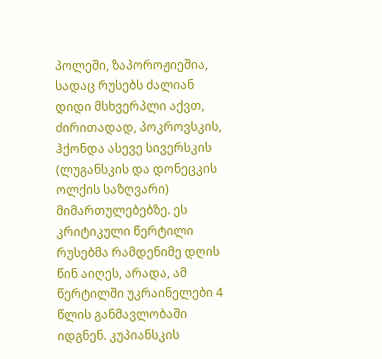პოლეში, ზაპოროჟიეშია, სადაც რუსებს ძალიან დიდი მსხვერპლი აქვთ, ძირითადად, პოკროვსკის, ჰქონდა ასევე სივერსკის (ლუგანსკის და დონეცკის ოლქის საზღვარი) მიმართულებებზე. ეს კრიტიკული წერტილი რუსებმა რამდენიმე დღის წინ აიღეს, არადა, ამ წერტილში უკრაინელები 4 წლის განმავლობაში იდგნენ. კუპიანსკის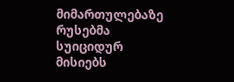მიმართულებაზე რუსებმა სუიციდურ მისიებს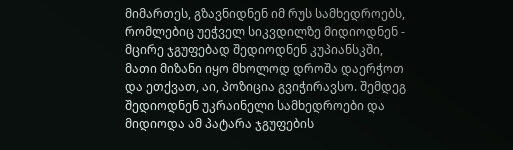მიმართეს, გზავნიდნენ იმ რუს სამხედროებს, რომლებიც უეჭველ სიკვდილზე მიდიოდნენ - მცირე ჯგუფებად შედიოდნენ კუპიანსკში, მათი მიზანი იყო მხოლოდ დროშა დაერჭოთ და ეთქვათ, აი, პოზიცია გვიჭირავსო. შემდეგ შედიოდნენ უკრაინელი სამხედროები და მიდიოდა ამ პატარა ჯგუფების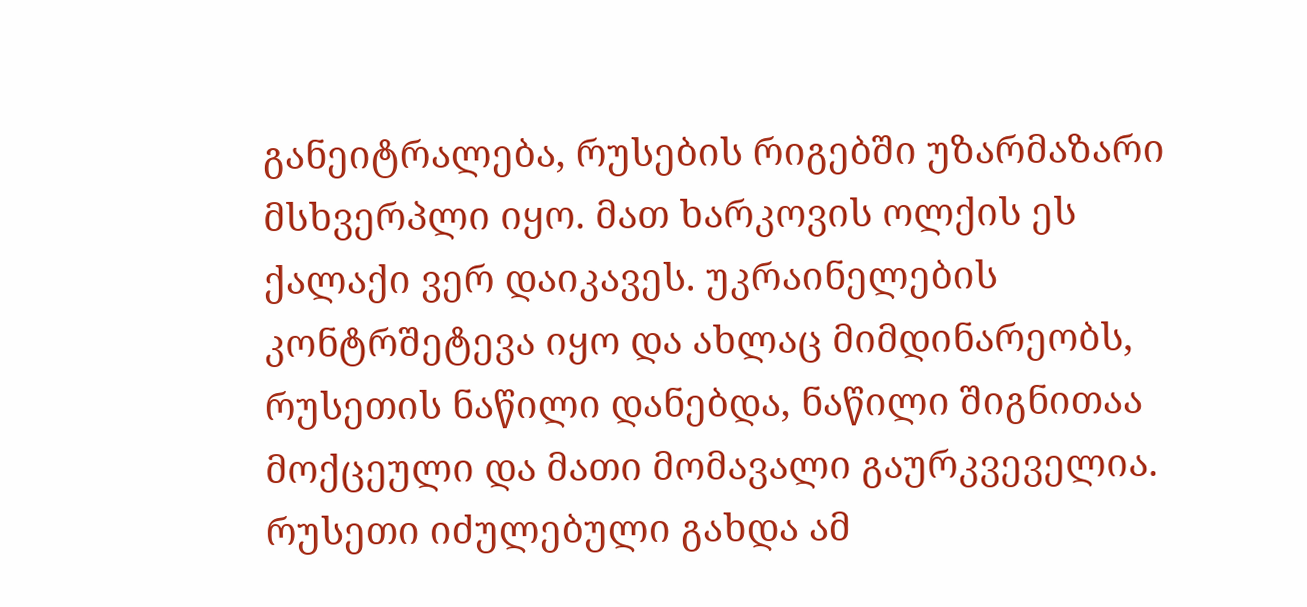განეიტრალება, რუსების რიგებში უზარმაზარი მსხვერპლი იყო. მათ ხარკოვის ოლქის ეს ქალაქი ვერ დაიკავეს. უკრაინელების კონტრშეტევა იყო და ახლაც მიმდინარეობს, რუსეთის ნაწილი დანებდა, ნაწილი შიგნითაა მოქცეული და მათი მომავალი გაურკვეველია. რუსეთი იძულებული გახდა ამ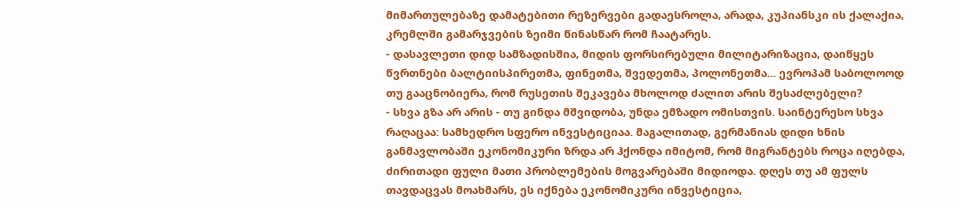მიმართულებაზე დამატებითი რეზერვები გადაესროლა, არადა, კუპიანსკი ის ქალაქია, კრემლში გამარჯვების ზეიმი წინასწარ რომ ჩაატარეს.
- დასავლეთი დიდ სამზადისშია, მიდის ფორსირებული მილიტარიზაცია, დაიწყეს წვრთნები ბალტიისპირეთმა, ფინეთმა, შვედეთმა, პოლონეთმა... ევროპამ საბოლოოდ თუ გააცნობიერა, რომ რუსეთის შეკავება მხოლოდ ძალით არის შესაძლებელი?
- სხვა გზა არ არის - თუ გინდა მშვიდობა, უნდა ემზადო ომისთვის. საინტერესო სხვა რაღაცაა: სამხედრო სფერო ინვესტიციაა. მაგალითად, გერმანიას დიდი ხნის განმავლობაში ეკონომიკური ზრდა არ ჰქონდა იმიტომ, რომ მიგრანტებს როცა იღებდა, ძირითადი ფული მათი პრობლემების მოგვარებაში მიდიოდა. დღეს თუ ამ ფულს თავდაცვას მოახმარს, ეს იქნება ეკონომიკური ინვესტიცია,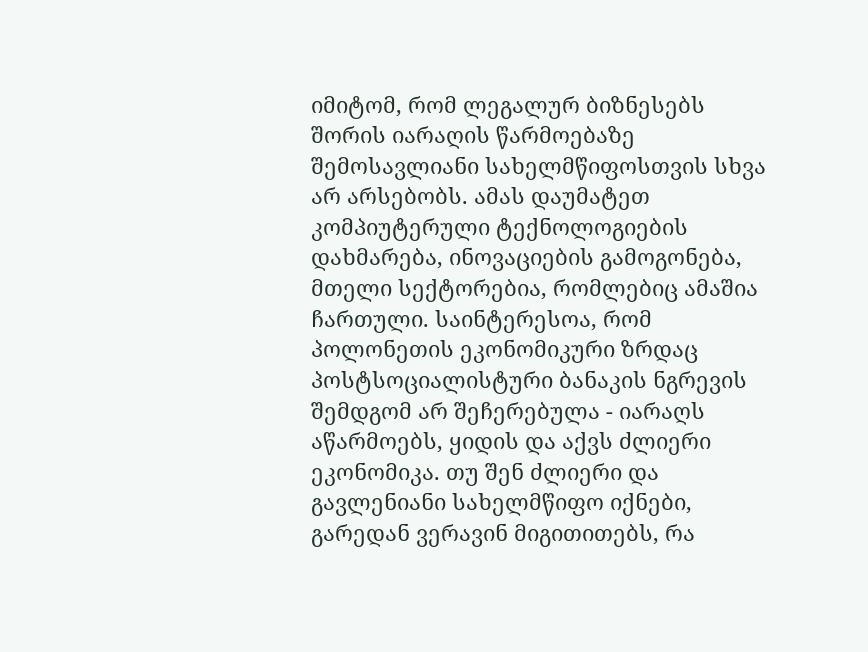იმიტომ, რომ ლეგალურ ბიზნესებს შორის იარაღის წარმოებაზე შემოსავლიანი სახელმწიფოსთვის სხვა არ არსებობს. ამას დაუმატეთ კომპიუტერული ტექნოლოგიების დახმარება, ინოვაციების გამოგონება, მთელი სექტორებია, რომლებიც ამაშია ჩართული. საინტერესოა, რომ პოლონეთის ეკონომიკური ზრდაც პოსტსოციალისტური ბანაკის ნგრევის შემდგომ არ შეჩერებულა - იარაღს აწარმოებს, ყიდის და აქვს ძლიერი ეკონომიკა. თუ შენ ძლიერი და გავლენიანი სახელმწიფო იქნები, გარედან ვერავინ მიგითითებს, რა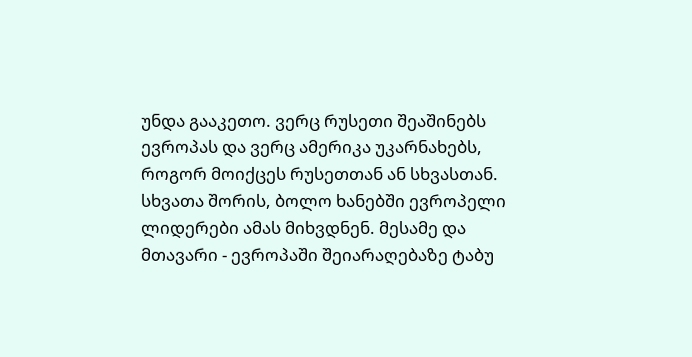უნდა გააკეთო. ვერც რუსეთი შეაშინებს ევროპას და ვერც ამერიკა უკარნახებს, როგორ მოიქცეს რუსეთთან ან სხვასთან. სხვათა შორის, ბოლო ხანებში ევროპელი ლიდერები ამას მიხვდნენ. მესამე და მთავარი - ევროპაში შეიარაღებაზე ტაბუ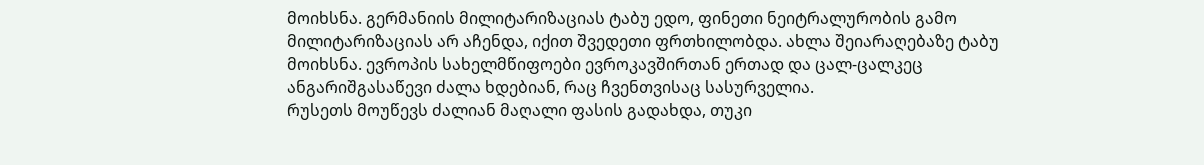მოიხსნა. გერმანიის მილიტარიზაციას ტაბუ ედო, ფინეთი ნეიტრალურობის გამო მილიტარიზაციას არ აჩენდა, იქით შვედეთი ფრთხილობდა. ახლა შეიარაღებაზე ტაბუ მოიხსნა. ევროპის სახელმწიფოები ევროკავშირთან ერთად და ცალ-ცალკეც ანგარიშგასაწევი ძალა ხდებიან, რაც ჩვენთვისაც სასურველია.
რუსეთს მოუწევს ძალიან მაღალი ფასის გადახდა, თუკი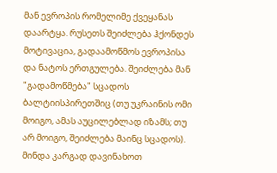მან ევროპის რომელიმე ქვეყანას დაარტყა. რუსეთს შეიძლება ჰქონდეს მოტივაცია, გადაამოწმოს ევროპისა და ნატოს ერთგულება. შეიძლება მან "გადამოწმება" სცადოს ბალტიისპირეთშიც (თუ უკრაინის ომი მოიგო, ამას აუცილებლად იზამს; თუ არ მოიგო, შეიძლება მაინც სცადოს). მინდა კარგად დავინახოთ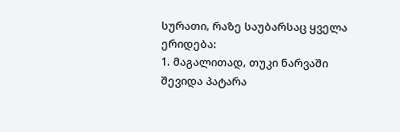სურათი, რაზე საუბარსაც ყველა ერიდება:
1. მაგალითად, თუკი ნარვაში შევიდა პატარა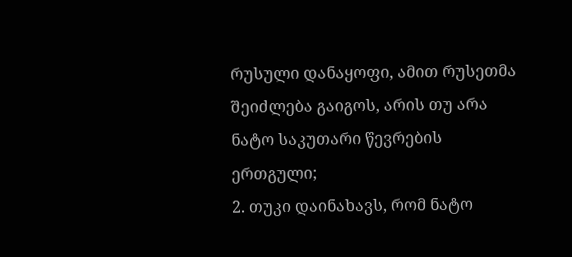რუსული დანაყოფი, ამით რუსეთმა შეიძლება გაიგოს, არის თუ არა ნატო საკუთარი წევრების ერთგული;
2. თუკი დაინახავს, რომ ნატო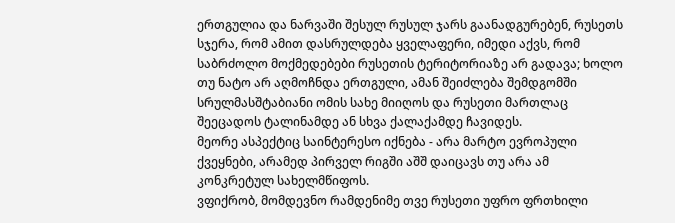ერთგულია და ნარვაში შესულ რუსულ ჯარს გაანადგურებენ, რუსეთს სჯერა, რომ ამით დასრულდება ყველაფერი, იმედი აქვს, რომ საბრძოლო მოქმედებები რუსეთის ტერიტორიაზე არ გადავა; ხოლო თუ ნატო არ აღმოჩნდა ერთგული, ამან შეიძლება შემდგომში სრულმასშტაბიანი ომის სახე მიიღოს და რუსეთი მართლაც შეეცადოს ტალინამდე ან სხვა ქალაქამდე ჩავიდეს.
მეორე ასპექტიც საინტერესო იქნება - არა მარტო ევროპული ქვეყნები, არამედ პირველ რიგში აშშ დაიცავს თუ არა ამ კონკრეტულ სახელმწიფოს.
ვფიქრობ, მომდევნო რამდენიმე თვე რუსეთი უფრო ფრთხილი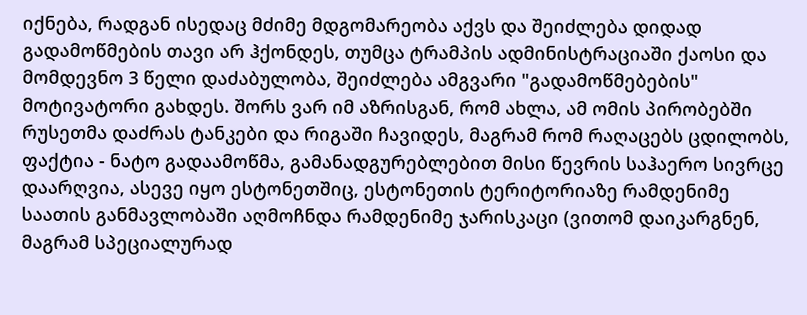იქნება, რადგან ისედაც მძიმე მდგომარეობა აქვს და შეიძლება დიდად გადამოწმების თავი არ ჰქონდეს, თუმცა ტრამპის ადმინისტრაციაში ქაოსი და მომდევნო 3 წელი დაძაბულობა, შეიძლება ამგვარი "გადამოწმებების" მოტივატორი გახდეს. შორს ვარ იმ აზრისგან, რომ ახლა, ამ ომის პირობებში რუსეთმა დაძრას ტანკები და რიგაში ჩავიდეს, მაგრამ რომ რაღაცებს ცდილობს, ფაქტია - ნატო გადაამოწმა, გამანადგურებლებით მისი წევრის საჰაერო სივრცე დაარღვია, ასევე იყო ესტონეთშიც, ესტონეთის ტერიტორიაზე რამდენიმე საათის განმავლობაში აღმოჩნდა რამდენიმე ჯარისკაცი (ვითომ დაიკარგნენ, მაგრამ სპეციალურად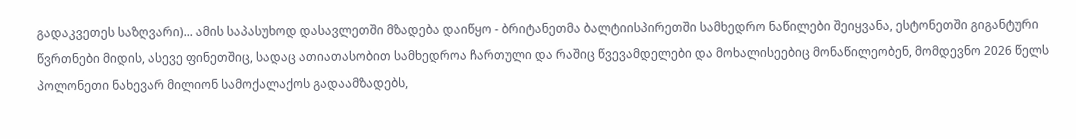გადაკვეთეს საზღვარი)... ამის საპასუხოდ დასავლეთში მზადება დაიწყო - ბრიტანეთმა ბალტიისპირეთში სამხედრო ნაწილები შეიყვანა, ესტონეთში გიგანტური წვრთნები მიდის, ასევე ფინეთშიც, სადაც ათიათასობით სამხედროა ჩართული და რაშიც წვევამდელები და მოხალისეებიც მონაწილეობენ, მომდევნო 2026 წელს პოლონეთი ნახევარ მილიონ სამოქალაქოს გადაამზადებს,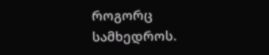როგორც სამხედროს.